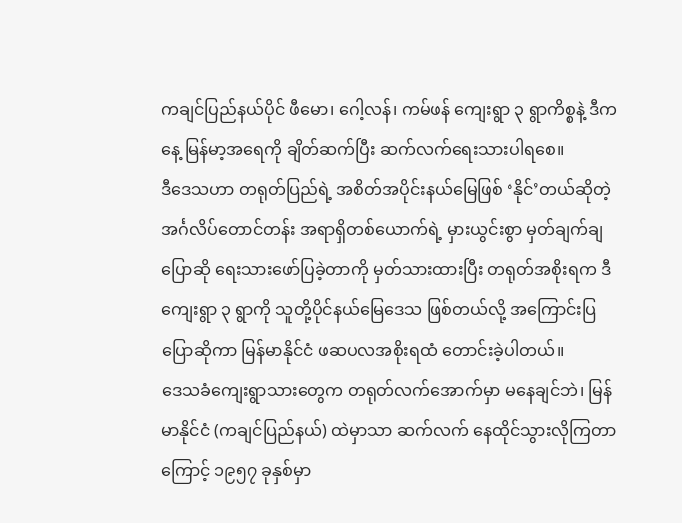ကချင်ပြည်နယ်ပိုင် ဖီမော၊ ဂေါ့လန်၊ ကမ်ဖန် ကျေးရွာ ၃ ရွာကိစ္စနဲ့ ဒီကနေ့ မြန်မာ့အရေကို ချိတ်ဆက်ပြီး ဆက်လက်ရေးသားပါရစေ။
ဒီဒေသဟာ တရုတ်ပြည်ရဲ့ အစိတ်အပိုင်းနယ်မြေဖြစ် ‘နိုင်’တယ်ဆိုတဲ့ အင်္ဂလိပ်တောင်တန်း အရာရှိတစ်ယောက်ရဲ့ မှားယွင်းစွာ မှတ်ချက်ချ ပြောဆို ရေးသားဖော်ပြခဲ့တာကို မှတ်သားထားပြီး တရုတ်အစိုးရက ဒီကျေးရွာ ၃ ရွာကို သူတို့ပိုင်နယ်မြေဒေသ ဖြစ်တယ်လို့ အကြောင်းပြ ပြောဆိုကာ မြန်မာနိုင်ငံ ဖဆပလအစိုးရထံ တောင်းခဲ့ပါတယ်။
ဒေသခံကျေးရွာသားတွေက တရုတ်လက်အောက်မှာ မနေချင်ဘဲ၊ မြန်မာနိုင်ငံ (ကချင်ပြည်နယ်) ထဲမှာသာ ဆက်လက် နေထိုင်သွားလိုကြတာကြောင့် ၁၉၅၇ ခုနှစ်မှာ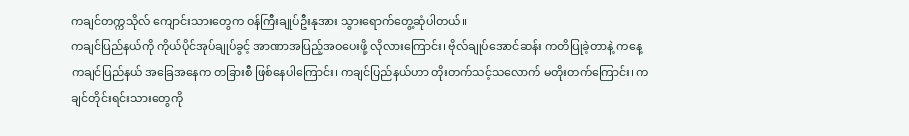ကချင်တက္ကသိုလ် ကျောင်းသားတွေက ဝန်ကြီးချုပ်ဦးနုအား သွားရောက်တွေ့ဆုံပါတယ်။
ကချင်ပြည်နယ်ကို ကိုယ်ပိုင်အုပ်ချုပ်ခွင့် အာဏာအပြည့်အဝပေးဖို့ လိုလားကြောင်း၊ ဗိုလ်ချုပ်အောင်ဆန်း ကတိပြုခဲ့တာနဲ့ ကနေ့ကချင်ပြည်နယ် အခြေအနေက တခြားစီ ဖြစ်နေပါကြောင်း၊ ကချင်ပြည်နယ်ဟာ တိုးတက်သင့်သလောက် မတိုးတက်ကြောင်း၊ ကချင်တိုင်းရင်းသားတွေကို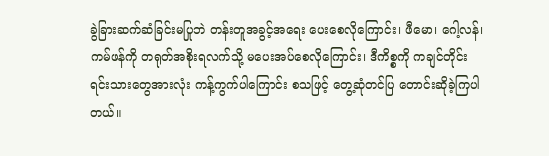ခွဲခြားဆက်ဆံခြင်းမပြုဘဲ တန်းတူအခွင့်အရေး ပေးစေလိုကြောင်း၊ ဖီမော၊ ဂေါ့လန်၊ ကမ်ဖန်ကို တရုတ်အစိုးရလက်သို့ မပေးအပ်စေလိုကြောင်း၊ ဒီကိစ္စကို ကချင်တိုင်းရင်းသားတွေအားလုံး ကန့်ကွက်ပါကြောင်း စသဖြင့် တွေ့ဆုံတင်ပြ တောင်းဆိုခဲ့ကြပါတယ်။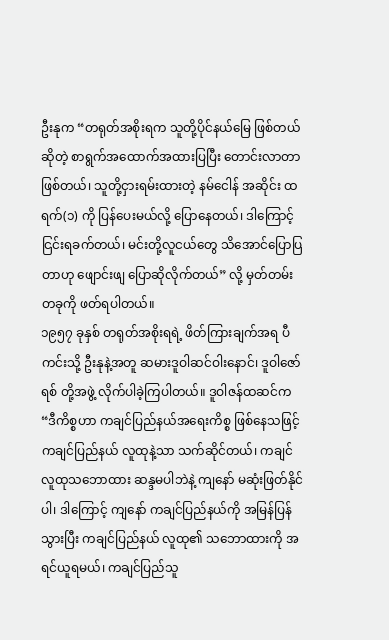ဦးနုက “တရုတ်အစိုးရက သူတို့ပိုင်နယ်မြေ ဖြစ်တယ်ဆိုတဲ့ စာရွက်အထောက်အထားပြပြီး တောင်းလာတာ ဖြစ်တယ်၊ သူတို့ငှားရမ်းထားတဲ့ နမ်ငေါန် အဆိုင်း ထရက်(၁) ကို ပြန်ပေးမယ်လို့ ပြောနေတယ်၊ ဒါကြောင့် ငြင်းရခက်တယ်၊ မင်းတို့လူငယ်တွေ သိအောင်ပြောပြတာဟု ဖျောင်းဖျ ပြောဆိုလိုက်တယ်” လို့ မှတ်တမ်းတခုကို ဖတ်ရပါတယ်။
၁၉၅၇ ခုနှစ် တရုတ်အစိုးရရဲ့ ဖိတ်ကြားချက်အရ ပီကင်းသို့ ဦးနုနဲ့အတူ ဆမားဒူဝါဆင်ဝါးနောင်၊ ဒူဝါဇော်ရစ် တို့အဖွဲ့ လိုက်ပါခဲ့ကြပါတယ်။ ဒူဝါဇန်ထဆင်က “ဒီကိစ္စဟာ ကချင်ပြည်နယ်အရေးကိစ္စ ဖြစ်နေသဖြင့် ကချင်ပြည်နယ် လူထုနဲ့သာ သက်ဆိုင်တယ်၊ ကချင်လူထုသဘောထား ဆန္ဒမပါဘဲနဲ့ ကျနော် မဆုံးဖြတ်နိုင်ပါ၊ ဒါကြောင့် ကျနော် ကချင်ပြည်နယ်ကို အမြန်ပြန်သွားပြီး ကချင်ပြည်နယ် လူထု၏ သဘောထားကို အရင်ယူရမယ်၊ ကချင်ပြည်သူ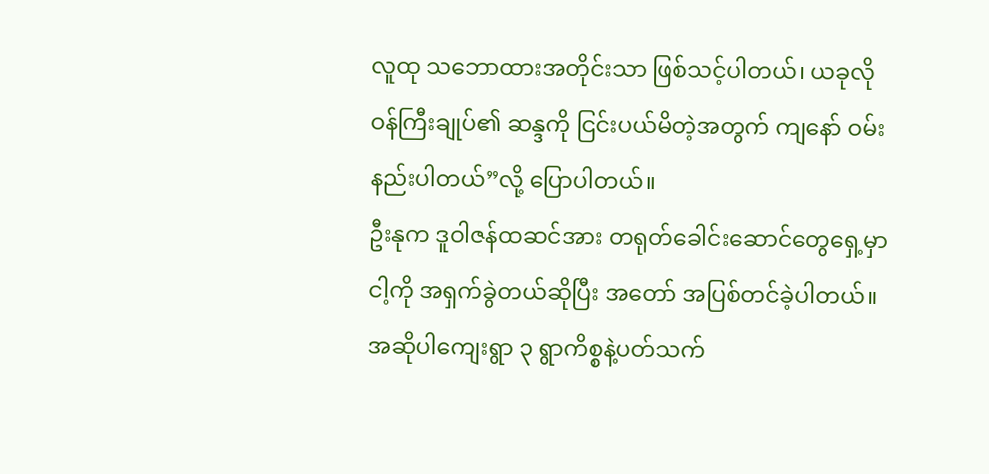လူထု သဘောထားအတိုင်းသာ ဖြစ်သင့်ပါတယ်၊ ယခုလို ဝန်ကြီးချုပ်၏ ဆန္ဒကို ငြင်းပယ်မိတဲ့အတွက် ကျနော် ဝမ်းနည်းပါတယ်”လို့ ပြောပါတယ်။
ဦးနုက ဒူဝါဇန်ထဆင်အား တရုတ်ခေါင်းဆောင်တွေရှေ့မှာ ငါ့ကို အရှက်ခွဲတယ်ဆိုပြီး အတော် အပြစ်တင်ခဲ့ပါတယ်။
အဆိုပါကျေးရွာ ၃ ရွာကိစ္စနဲ့ပတ်သက်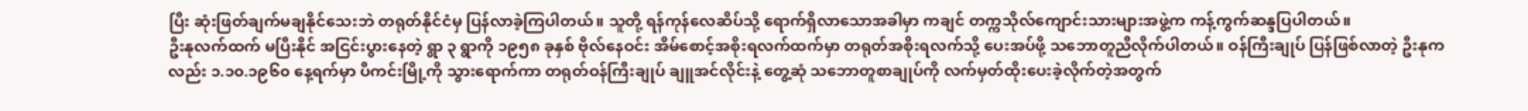ပြီး ဆုံးဖြတ်ချက်မချနိုင်သေးဘဲ တရုတ်နိုင်ငံမှ ပြန်လာခဲ့ကြပါတယ်။ သူတို့ ရန်ကုန်လေဆိပ်သို့ ရောက်ရှိလာသောအခါမှာ ကချင် တက္ကသိုလ်ကျောင်းသားများအဖွဲ့က ကန့်ကွက်ဆန္ဒပြပါတယ်။
ဦးနုလက်ထက် မပြီးနိုင် အငြင်းပွားနေတဲ့ ရွာ ၃ ရွာကို ၁၉၅၈ ခုနှစ် ဗိုလ်နေဝင်း အိမ်စောင့်အစိုးရလက်ထက်မှာ တရုတ်အစိုးရလက်သို့ ပေးအပ်ဖို့ သဘောတူညီလိုက်ပါတယ်။ ဝန်ကြီးချုပ် ပြန်ဖြစ်လာတဲ့ ဦးနုကလည်း ၁.၁၀.၁၉၆၀ နေ့ရက်မှာ ပီကင်းမြို့ကို သွားရောက်ကာ တရုတ်ဝန်ကြီးချုပ် ချူအင်လိုင်းနဲ့ တွေ့ဆုံ သဘောတူစာချုပ်ကို လက်မှတ်ထိုးပေးခဲ့လိုက်တဲ့အတွက်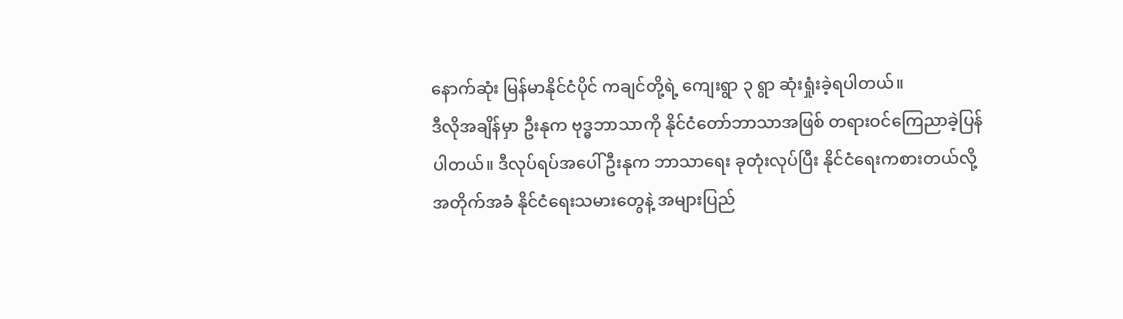နောက်ဆုံး မြန်မာနိုင်ငံပိုင် ကချင်တို့ရဲ့ ကျေးရွာ ၃ ရွာ ဆုံးရှုံးခဲ့ရပါတယ်။
ဒီလိုအချိန်မှာ ဦးနုက ဗုဒ္ဓဘာသာကို နိုင်ငံတော်ဘာသာအဖြစ် တရားဝင်ကြေညာခဲ့ပြန်ပါတယ်။ ဒီလုပ်ရပ်အပေါ် ဦးနုက ဘာသာရေး ခုတုံးလုပ်ပြီး နိုင်ငံရေးကစားတယ်လို့ အတိုက်အခံ နိုင်ငံရေးသမားတွေနဲ့ အများပြည်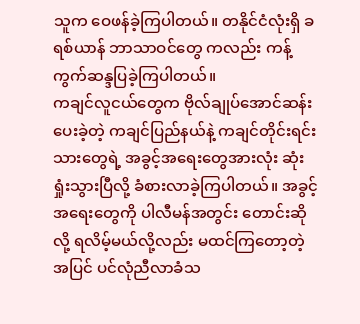သူက ဝေဖန်ခဲ့ကြပါတယ်။ တနိုင်ငံလုံးရှိ ခရစ်ယာန် ဘာသာဝင်တွေ ကလည်း ကန့်ကွက်ဆန္ဒပြခဲ့ကြပါတယ်။
ကချင်လူငယ်တွေက ဗိုလ်ချုပ်အောင်ဆန်း ပေးခဲ့တဲ့ ကချင်ပြည်နယ်နဲ့ ကချင်တိုင်းရင်းသားတွေရဲ့ အခွင့်အရေးတွေအားလုံး ဆုံးရှုံးသွားပြီလို့ ခံစားလာခဲ့ကြပါတယ်။ အခွင့်အရေးတွေကို ပါလီမန်အတွင်း တောင်းဆိုလို့ ရလိမ့်မယ်လို့လည်း မထင်ကြတော့တဲ့အပြင် ပင်လုံညီလာခံသ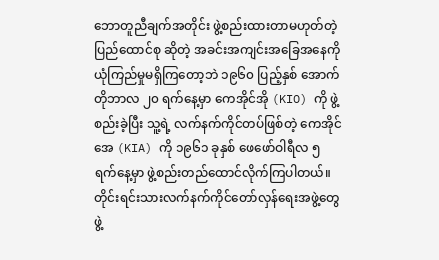ဘောတူညီချက်အတိုင်း ဖွဲ့စည်းထားတာမဟုတ်တဲ့ ပြည်ထောင်စု ဆိုတဲ့ အခင်းအကျင်းအခြေအနေကို ယုံကြည်မှုမရှိကြတော့ဘဲ ၁၉၆၀ ပြည့်နှစ် အောက်တိုဘာလ ၂၀ ရက်နေ့မှာ ကေအိုင်အို (KIO) ကို ဖွဲ့စည်းခဲ့ပြီး သူ့ရဲ့ လက်နက်ကိုင်တပ်ဖြစ်တဲ့ ကေအိုင်အေ (KIA) ကို ၁၉၆၁ ခုနှစ် ဖေဖော်ဝါရီလ ၅ ရက်နေ့မှာ ဖွဲ့စည်းတည်ထောင်လိုက်ကြပါတယ်။
တိုင်းရင်းသားလက်နက်ကိုင်တော်လှန်ရေးအဖွဲ့တွေ ဖွဲ့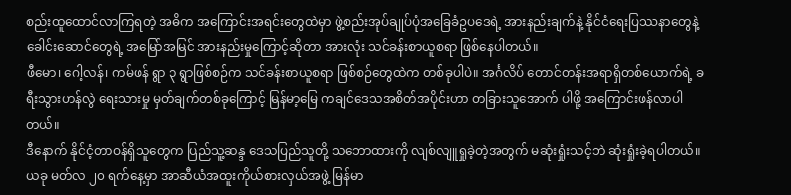စည်းထူထောင်လာကြရတဲ့ အဓိက အကြောင်းအရင်းတွေထဲမှာ ဖွဲ့စည်းအုပ်ချုပ်ပုံအခြေခံဥပဒေရဲ့ အားနည်းချက်နဲ့ နိုင်ငံရေးပြဿနာတွေနဲ့ ခေါင်းဆောင်တွေရဲ့ အမြော်အမြင် အားနည်းမှုကြောင့်ဆိုတာ အားလုံး သင်ခန်းစာယူစရာ ဖြစ်နေပါတယ်။
ဖီမော၊ ဂေါ့လန်၊ ကမ်ဖန် ရွာ ၃ ရွာဖြစ်စဉ်က သင်ခန်းစာယူစရာ ဖြစ်စဉ်တွေထဲက တစ်ခုပါပဲ။ အင်္ဂလိပ် တောင်တန်းအရာရှိတစ်ယောက်ရဲ့ ခရီးသွားဟန်လွဲ ရေးသားမှု မှတ်ချက်တစ်ခုကြောင့် မြန်မာ့မြေ ကချင်ဒေသအစိတ်အပိုင်းဟာ တခြားသူအောက် ပါဖို့ အကြောင်းဖန်လာပါတယ်။
ဒီနောက် နိုင်ငံ့တာဝန်ရှိသူတွေက ပြည်သူ့ဆန္ဒ ဒေသပြည်သူတို့ သဘောထားကို လျစ်လျူရှုခဲ့တဲ့အတွက် မဆုံးရှုံးသင့်ဘဲ ဆုံးရှုံးခဲ့ရပါတယ်။
ယခု မတ်လ ၂၀ ရက်နေ့မှာ အာဆီယံအထူးကိုယ်စားလှယ်အဖွဲ့ မြန်မာ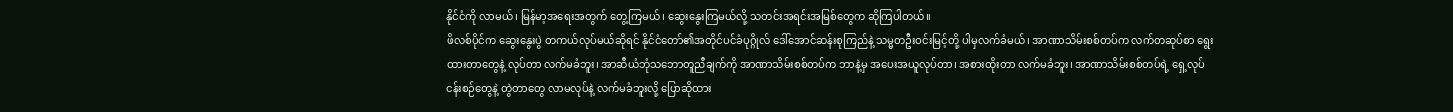နိုင်ငံကို လာမယ်၊ မြန်မာ့အရေးအတွက် တွေ့ကြမယ်၊ ဆွေးနွေးကြမယ်လို့ သတင်းအရင်းအမြစ်တွေက ဆိုကြပါတယ်။
ဖိလစ်ပိုင်က ဆွေးနွေးပွဲ တကယ်လုပ်မယ်ဆိုရင် နိုင်ငံတော်၏အတိုင်ပင်ခံပုဂ္ဂိုလ် ဒေါ်အောင်ဆန်းစုကြည်နဲ့ သမ္မတဦးဝင်းမြင့်တို့ ပါမှလက်ခံမယ်၊ အာဏာသိမ်းစစ်တပ်က လက်တဆုပ်စာ ရွေးထားတာတွေနဲ့ လုပ်တာ လက်မခံဘူး၊ အာဆီယံဘုံသဘောတူညီချက်ကို အာဏာသိမ်းစစ်တပ်က ဘာနဲ့မှ အပေးအယူလုပ်တာ၊ အစားထိုးတာ လက်မခံဘူး၊ အာဏာသိမ်းစစ်တပ်ရဲ့ ရှေ့လုပ်ငန်းစဉ်တွေနဲ့ တွဲတာတွေ လာမလုပ်နဲ့ လက်မခံဘူးလို့ ပြောဆိုထား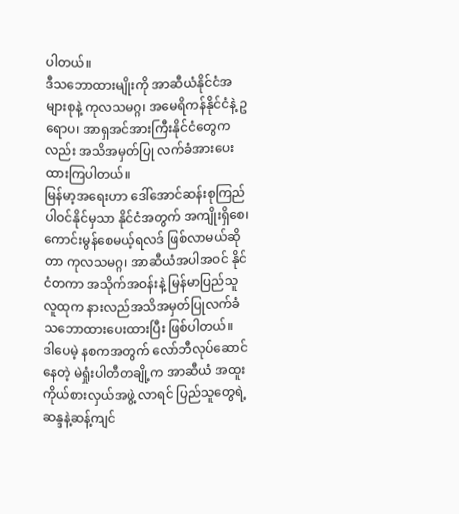ပါတယ်။
ဒီသဘောထားမျိုးကို အာဆီယံနိုင်ငံအများစုနဲ့ ကုလသမဂ္ဂ၊ အမေရိကန်နိုင်ငံနဲ့ ဥရောပ၊ အာရှအင်အားကြီးနိုင်ငံတွေကလည်း အသိအမှတ်ပြု လက်ခံအားပေးထားကြပါတယ်။
မြန်မာ့အရေးဟာ ဒေါ်အောင်ဆန်းစုကြည်ပါဝင်နိုင်မှသာ နိုင်ငံအတွက် အကျိုးရှိစေ၊ ကောင်းမွန်စေမယ့်ရလဒ် ဖြစ်လာမယ်ဆိုတာ ကုလသမဂ္ဂ၊ အာဆီယံအပါအဝင် နိုင်ငံတကာ အသိုက်အဝန်းနဲ့ မြန်မာပြည်သူလူထုက နားလည်အသိအမှတ်ပြုလက်ခံ သဘောထားပေးထားပြီး ဖြစ်ပါတယ်။
ဒါပေမဲ့ နစကအတွက် လော်ဘီလုပ်ဆောင်နေတဲ့ မဲရှုံးပါတီတချို့က အာဆီယံ အထူးကိုယ်စားလှယ်အဖွဲ့ လာရင် ပြည်သူတွေရဲ့ ဆန္ဒနဲ့ဆန့်ကျင်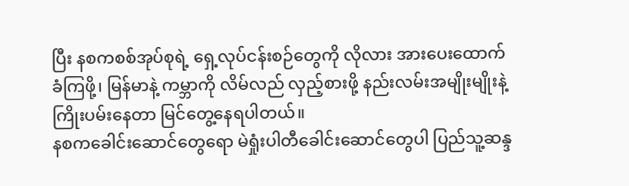ပြီး နစကစစ်အုပ်စုရဲ့ ရှေ့လုပ်ငန်းစဉ်တွေကို လိုလား အားပေးထောက်ခံကြဖို့၊ မြန်မာနဲ့ ကမ္ဘာကို လိမ်လည် လှည့်စားဖို့ နည်းလမ်းအမျိုးမျိုးနဲ့ ကြိုးပမ်းနေတာ မြင်တွေ့နေရပါတယ်။
နစကခေါင်းဆောင်တွေရော မဲရှုံးပါတီခေါင်းဆောင်တွေပါ ပြည်သူ့ဆန္ဒ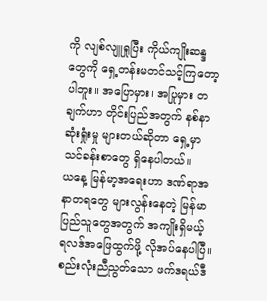ကို လျစ်လျူရှုပြီး ကိုယ်ကျိုးဆန္ဒတွေကို ရှေ့တန်းမတင်သင့်ကြတော့ပါဘူး။ အပြောမှား၊ အပြုမှား တချက်ဟာ တိုင်းပြည်အတွက် နစ်နာဆုံးရှုံးမှု များတယ်ဆိုတာ ရှေ့မှာ သင်ခန်းစာတွေ ရှိနေပါတယ်။
ယနေ့ မြန်မာ့အရေးဟာ ဒဏ်ရာအနာတရတွေ များလွန်းနေတဲ့ မြန်မာပြည်သူတွေအတွက် အကျိုးရှိမယ့် ရလဒ်အဖြေထွက်ဖို့ လိုအပ်နေပါပြီ။
စည်းလုံးညီညွတ်သော ဖက်ဒရယ်ဒီ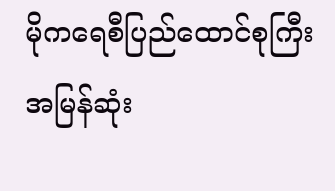မိုကရေစီပြည်ထောင်စုကြီး အမြန်ဆုံး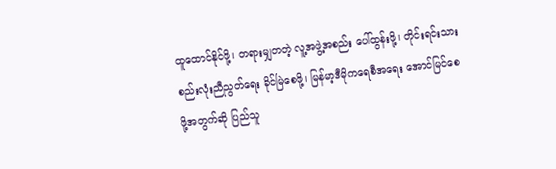ထူထောင်နိုင်ဖို့၊ တရားမျှတတဲ့ လူ့အဖွဲ့အစည်း ပေါ်ထွန်းဖို့၊ တိုင်းရင်းသားစည်းလုံးညီညွတ်ရေး ခိုင်မြဲစေဖို့၊ မြန်မာ့ဒီမိုကရေစီအရေး အောင်မြင်စေဖို့အတွက်ဆို ပြည်သူ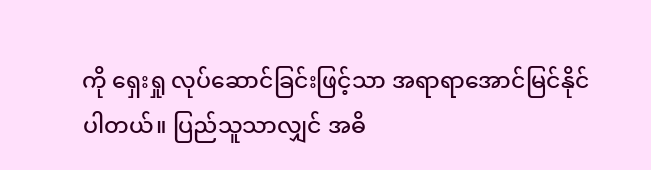ကို ရှေးရှု လုပ်ဆောင်ခြင်းဖြင့်သာ အရာရာအောင်မြင်နိုင်ပါတယ်။ ပြည်သူသာလျှင် အဓိ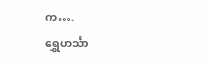က….
ရွှေဟင်္သာ